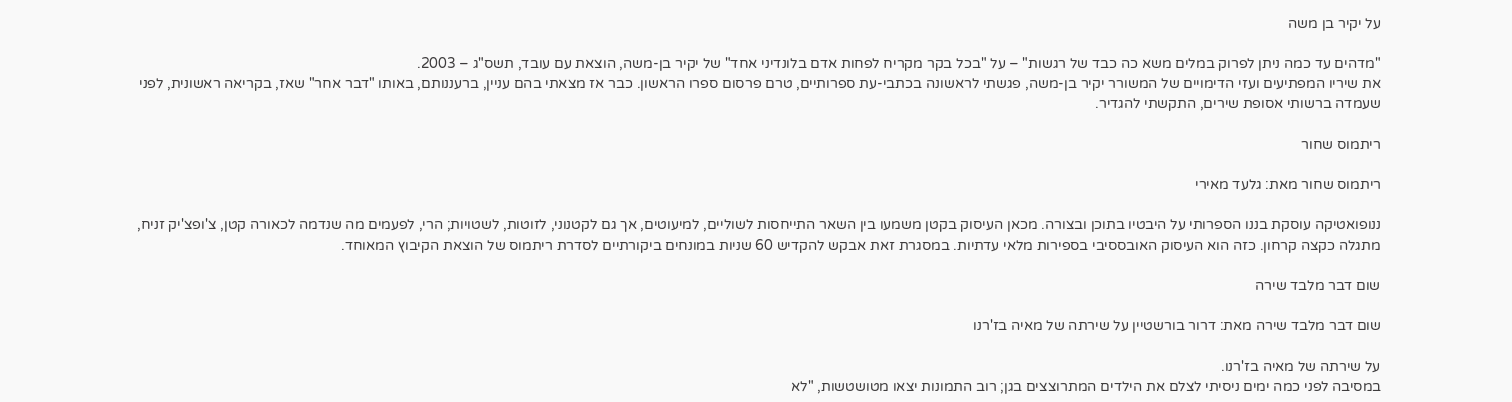על יקיר בן משה

"מדהים עד כמה ניתן לפרוק במלים משא כה כבד של רגשות" – על "בכל בקר מקריח לפחות אדם בלונדיני אחד" של יקיר בן-משה, הוצאת עם עובד, תשס"ג – 2003.
את שיריו המפתיעים ועזי הדימויים של המשורר יקיר בן-משה, פגשתי לראשונה בכתבי-עת ספרותיים, טרם פרסום ספרו הראשון. כבר אז מצאתי בהם עניין, ברעננותם, באותו "דבר אחר" שאז, בקריאה ראשונית, לפני שעמדה ברשותי אסופת שירים, התקשתי להגדיר.

ריתמוס שחור

ריתמוס שחור מאת: גלעד מאירי

ננופואטיקה עוסקת בננו הספרותי על היבטיו בתוכן ובצורה. מכאן העיסוק בקטן משמעו בין השאר התייחסות לשוליים, למיעוטים, אך גם לקטנוני, לזוטות, לשטויות; הרי, לפעמים מה שנדמה לכאורה קטן, צ'ופצ'יק זניח, מתגלה כקצה קרחון. כזה הוא העיסוק האובססיבי בספירות מלאי עדתיות. במסגרת זאת אבקש להקדיש 60 שניות במונחים ביקורתיים לסדרת ריתמוס של הוצאת הקיבוץ המאוחד.

שום דבר מלבד שירה

שום דבר מלבד שירה מאת: דרור בורשטיין על שירתה של מאיה בז'רנו

על שירתה של מאיה בז'רנו.
במסיבה לפני כמה ימים ניסיתי לצלם את הילדים המתרוצצים בגן; רוב התמונות יצאו מטושטשות, "לא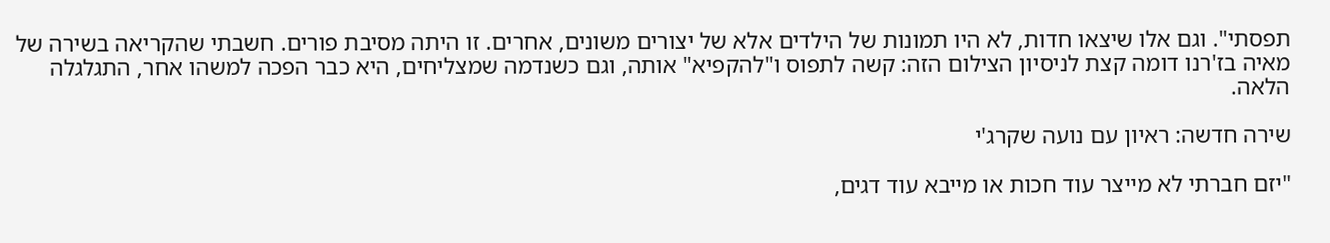תפסתי". וגם אלו שיצאו חדות, לא היו תמונות של הילדים אלא של יצורים משונים, אחרים. זו היתה מסיבת פורים. חשבתי שהקריאה בשירה של מאיה בז'רנו דומה קצת לניסיון הצילום הזה: קשה לתפוס ו"להקפיא" אותה, וגם כשנדמה שמצליחים, היא כבר הפכה למשהו אחר, התגלגלה הלאה.

שירה חדשה: ראיון עם נועה שקרג'י

"יזם חברתי לא מייצר עוד חכות או מייבא עוד דגים,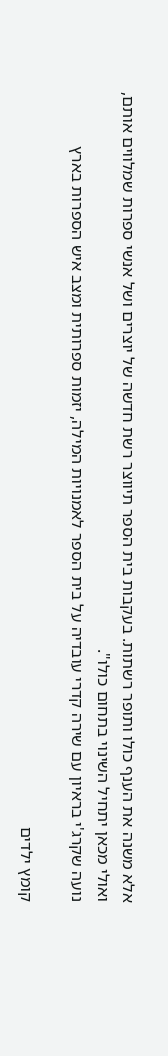אלא משנה את הענף כולו ותופר רשתות. בעקבות בית הספר תיווצר רשת חדשה של יוצרים ושל אנשי ספרות שמלווים אותם, ואולי מכאן יתחיל השינוי בתחום כולו".
נועה שקרג'י בראיון עם שירה קדרי עובדיה על בית הספר לאמנויות המילה, יזמות ספרותית ומצב איש הספרות בארץ

קומץ ילדים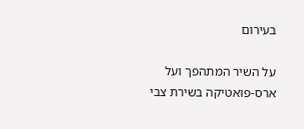בעירום

על השיר המתהפך ועל ארס-פואטיקה בשירת צבי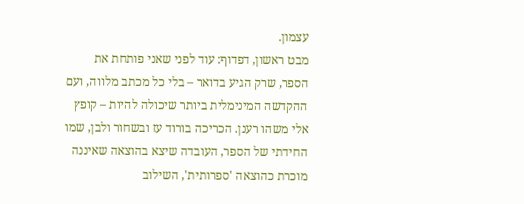עצמון.
מבט ראשון, דפדוף: עוד לפני שאני פותחת את הספר, שרק הגיע בדואר – בלי כל מכתב מלווה, ועם ההקדשה המינימלית ביותר שיכולה להיות – קופץ אלי משהו רענן. הכריכה בורוד עז ובשחור ולבן, שמו החידתי של הספר, העובדה שיצא בהוצאה שאיננה מוכרת כהוצאה 'ספרותית', השילוב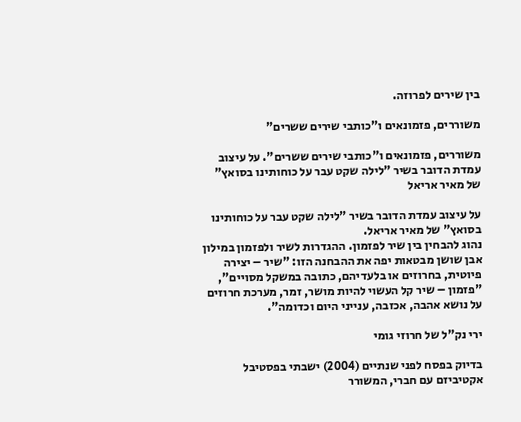בין שירים לפרוזה.

משוררים, פזמונאים ו"כותבי שירים ששרים"

משוררים, פזמונאים ו"כותבי שירים ששרים". על עיצוב עמדת הדובר בשיר "לילה שקט עבר על כוחותינו בסואץ" של מאיר אריאל

על עיצוב עמדת הדובר בשיר "לילה שקט עבר על כוחותינו בסואץ" של מאיר אריאל.
נהוג להבחין בין שיר לפזמון. ההגדרות לשיר ולפזמון במילון אבן שושן מבטאות יפה את ההבחנה הזו: "שיר – יצירה פיוטית, בחרוזים או בלעדיהם, כתובה במשקל מסויים", "פזמון – שיר קל העשוי להיות מושר, זמר, מערכת חרוזים על נושא אהבה, אכזבה, ענייני היום וכדומה".

ירי נק"ל של חרוזי גומי

בדיוק בפסח לפני שנתיים (2004) ישבתי בפסטיבל אקטיביזם עם חברי, המשורר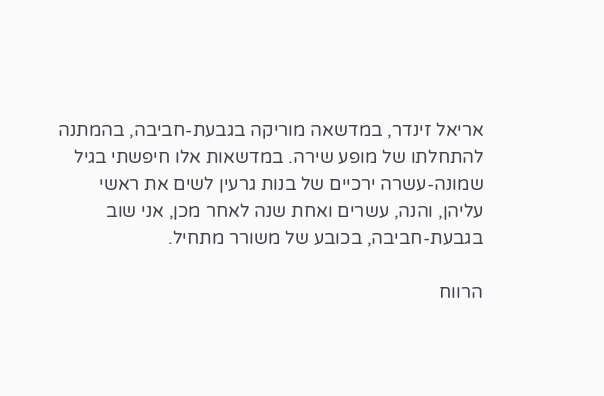אריאל זינדר, במדשאה מוריקה בגבעת-חביבה, בהמתנה להתחלתו של מופע שירה. במדשאות אלו חיפשתי בגיל שמונה-עשרה ירכיים של בנות גרעין לשים את ראשי עליהן, והנה, עשרים ואחת שנה לאחר מכן, אני שוב בגבעת-חביבה, בכובע של משורר מתחיל.

הרווח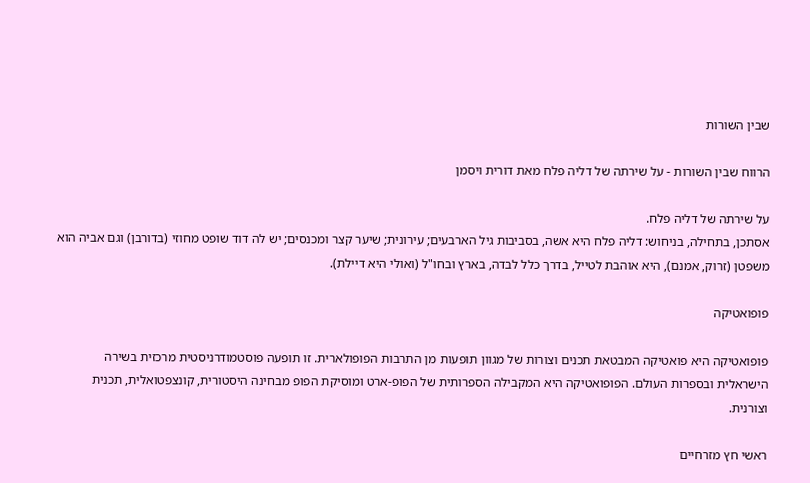שבין השורות

הרווח שבין השורות - על שירתה של דליה פלח מאת דורית ויסמן

על שירתה של דליה פלח.
אסתכן, בתחילה, בניחוש: דליה פלח היא אשה, בסביבות גיל הארבעים; עירונית; שיער קצר ומכנסים; יש לה דוד שופט מחוזי (בדורבן) וגם אביה הוא משפטן (זרוק, אמנם), היא אוהבת לטייל, בדרך כלל לבדה, בארץ ובחו"ל (ואולי היא דיילת).

פופואטיקה

פופואטיקה היא פואטיקה המבטאת תכנים וצורות של מגוון תופעות מן התרבות הפופולארית. זו תופעה פוסטמודרניסטית מרכזית בשירה הישראלית ובספרות העולם. הפופואטיקה היא המקבילה הספרותית של הפופ-ארט ומוסיקת הפופ מבחינה היסטורית, קונצפטואלית, תכנית וצורנית.

ראשי חץ מזרחיים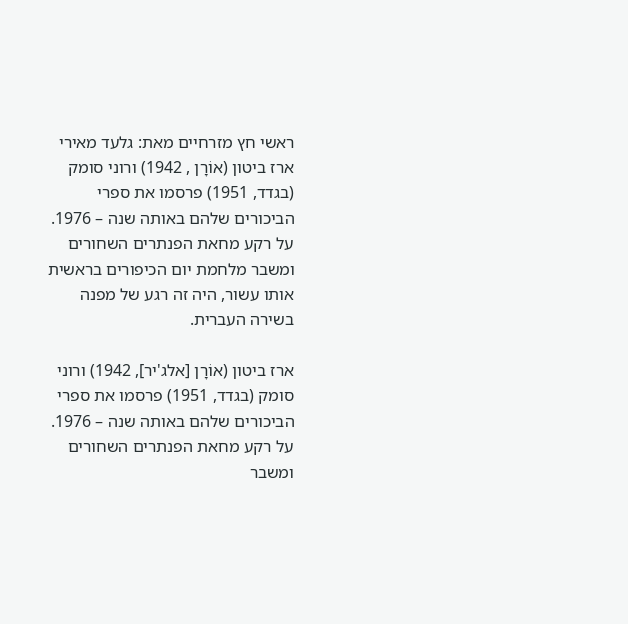ראשי חץ מזרחיים מאת: גלעד מאירי ארז ביטון (אוֹרָן , 1942) ורוני סומק (בגדד, 1951) פרסמו את ספרי הביכורים שלהם באותה שנה – 1976. על רקע מחאת הפנתרים השחורים ומשבר מלחמת יום הכיפורים בראשית אותו עשור, היה זה רגע של מפנה בשירה העברית.

ארז ביטון (אוֹרָן [אלג'יר], 1942) ורוני סומק (בגדד, 1951) פרסמו את ספרי הביכורים שלהם באותה שנה – 1976. על רקע מחאת הפנתרים השחורים ומשבר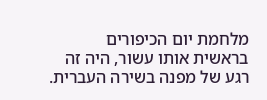מלחמת יום הכיפורים בראשית אותו עשור, היה זה רגע של מפנה בשירה העברית.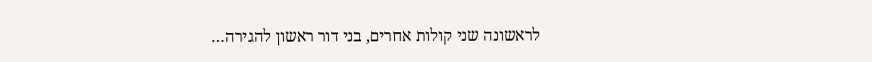לראשונה שני קולות אחרים, בני דור ראשון להגירה…